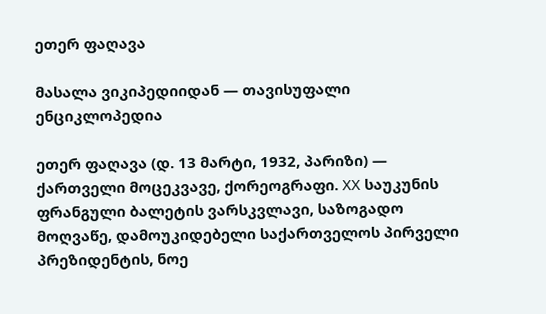ეთერ ფაღავა

მასალა ვიკიპედიიდან — თავისუფალი ენციკლოპედია

ეთერ ფაღავა (დ. 13 მარტი, 1932, პარიზი) — ქართველი მოცეკვავე, ქორეოგრაფი. XX საუკუნის ფრანგული ბალეტის ვარსკვლავი, საზოგადო მოღვაწე, დამოუკიდებელი საქართველოს პირველი პრეზიდენტის, ნოე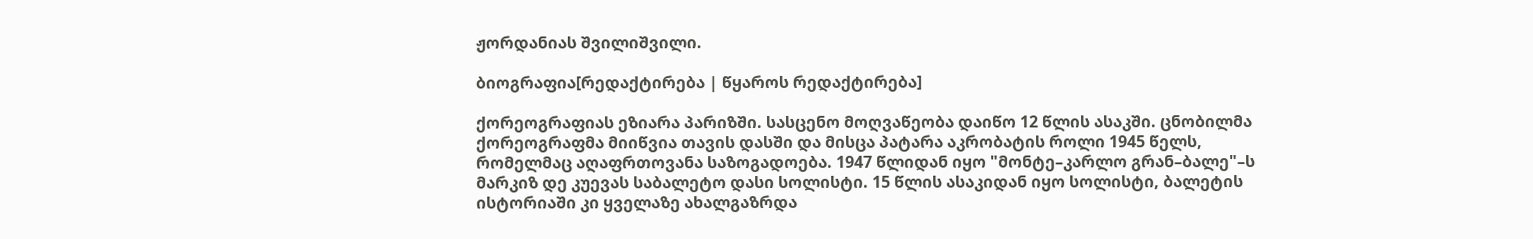ჟორდანიას შვილიშვილი.

ბიოგრაფია[რედაქტირება | წყაროს რედაქტირება]

ქორეოგრაფიას ეზიარა პარიზში. სასცენო მოღვაწეობა დაიწო 12 წლის ასაკში. ცნობილმა ქორეოგრაფმა მიიწვია თავის დასში და მისცა პატარა აკრობატის როლი 1945 წელს, რომელმაც აღაფრთოვანა საზოგადოება. 1947 წლიდან იყო "მონტე–კარლო გრან–ბალე"–ს მარკიზ დე კუევას საბალეტო დასი სოლისტი. 15 წლის ასაკიდან იყო სოლისტი, ბალეტის ისტორიაში კი ყველაზე ახალგაზრდა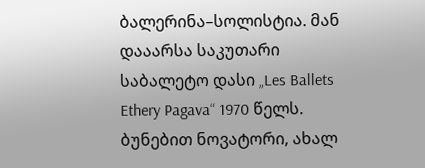ბალერინა–სოლისტია. მან დააარსა საკუთარი საბალეტო დასი „Les Ballets Ethery Pagava“ 1970 წელს. ბუნებით ნოვატორი, ახალ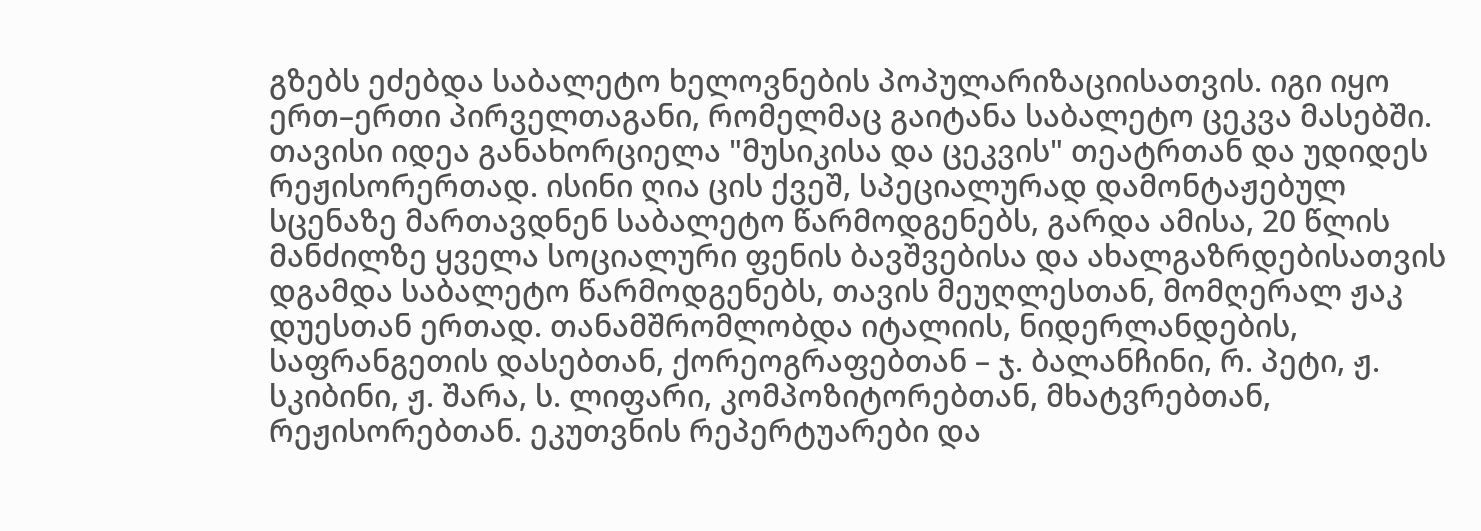გზებს ეძებდა საბალეტო ხელოვნების პოპულარიზაციისათვის. იგი იყო ერთ–ერთი პირველთაგანი, რომელმაც გაიტანა საბალეტო ცეკვა მასებში. თავისი იდეა განახორციელა "მუსიკისა და ცეკვის" თეატრთან და უდიდეს რეჟისორერთად. ისინი ღია ცის ქვეშ, სპეციალურად დამონტაჟებულ სცენაზე მართავდნენ საბალეტო წარმოდგენებს, გარდა ამისა, 20 წლის მანძილზე ყველა სოციალური ფენის ბავშვებისა და ახალგაზრდებისათვის დგამდა საბალეტო წარმოდგენებს, თავის მეუღლესთან, მომღერალ ჟაკ დუესთან ერთად. თანამშრომლობდა იტალიის, ნიდერლანდების, საფრანგეთის დასებთან, ქორეოგრაფებთან – ჯ. ბალანჩინი, რ. პეტი, ჟ. სკიბინი, ჟ. შარა, ს. ლიფარი, კომპოზიტორებთან, მხატვრებთან, რეჟისორებთან. ეკუთვნის რეპერტუარები და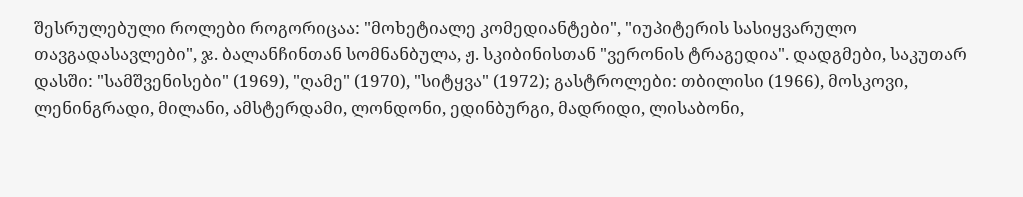შესრულებული როლები როგორიცაა: "მოხეტიალე კომედიანტები", "იუპიტერის სასიყვარულო თავგადასავლები", ჯ. ბალანჩინთან სომნანბულა, ჟ. სკიბინისთან "ვერონის ტრაგედია". დადგმები, საკუთარ დასში: "სამშვენისები" (1969), "ღამე" (1970), "სიტყვა" (1972); გასტროლები: თბილისი (1966), მოსკოვი, ლენინგრადი, მილანი, ამსტერდამი, ლონდონი, ედინბურგი, მადრიდი, ლისაბონი,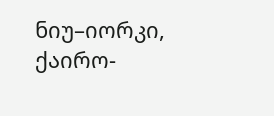ნიუ–იორკი, ქაირო-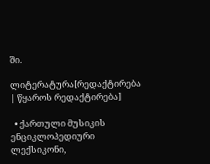ში.

ლიტერატურა[რედაქტირება | წყაროს რედაქტირება]

  • ქართული მუსიკის ენციკლოპედიური ლექსიკონი,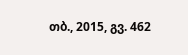თბ., 2015, გვ. 462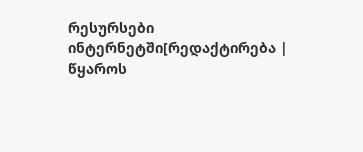რესურსები ინტერნეტში[რედაქტირება | წყაროს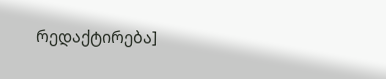რედაქტირება]